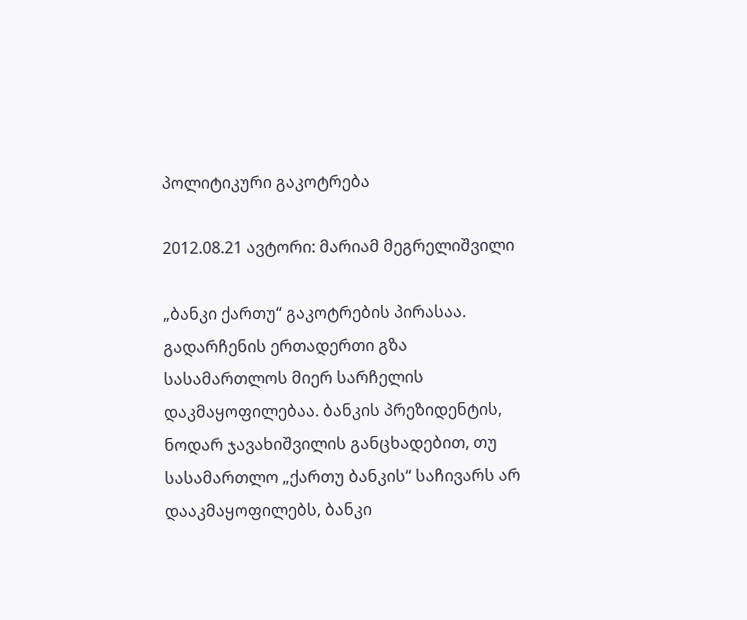პოლიტიკური გაკოტრება

2012.08.21 ავტორი: მარიამ მეგრელიშვილი

„ბანკი ქართუ“ გაკოტრების პირასაა. გადარჩენის ერთადერთი გზა სასამართლოს მიერ სარჩელის დაკმაყოფილებაა. ბანკის პრეზიდენტის, ნოდარ ჯავახიშვილის განცხადებით, თუ სასამართლო „ქართუ ბანკის“ საჩივარს არ დააკმაყოფილებს, ბანკი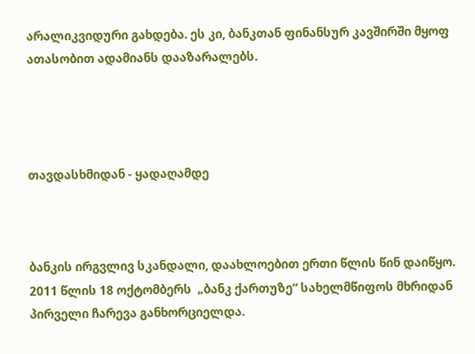არალიკვიდური გახდება. ეს კი, ბანკთან ფინანსურ კავშირში მყოფ ათასობით ადამიანს დააზარალებს.




თავდასხმიდან - ყადაღამდე



ბანკის ირგვლივ სკანდალი, დაახლოებით ერთი წლის წინ დაიწყო. 2011 წლის 18 ოქტომბერს  „ბანკ ქართუზე“ სახელმწიფოს მხრიდან პირველი ჩარევა განხორციელდა.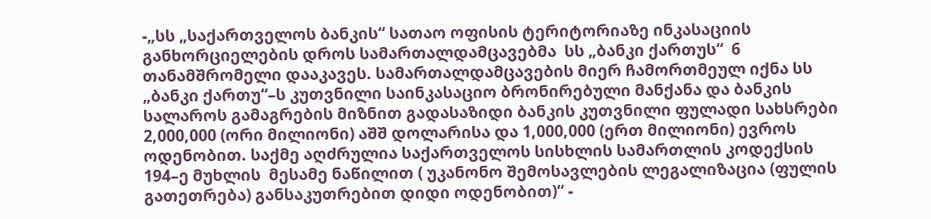-„სს „საქართველოს ბანკის“ სათაო ოფისის ტერიტორიაზე ინკასაციის განხორციელების დროს სამართალდამცავებმა  სს „ბანკი ქართუს“  6 თანამშრომელი დააკავეს. სამართალდამცავების მიერ ჩამორთმეულ იქნა სს „ბანკი ქართუ“–ს კუთვნილი საინკასაციო ბრონირებული მანქანა და ბანკის სალაროს გამაგრების მიზნით გადასაზიდი ბანკის კუთვნილი ფულადი სახსრები 2,000,000 (ორი მილიონი) აშშ დოლარისა და 1,000,000 (ერთ მილიონი) ევროს ოდენობით. საქმე აღძრულია საქართველოს სისხლის სამართლის კოდექსის 194–ე მუხლის  მესამე ნაწილით ( უკანონო შემოსავლების ლეგალიზაცია (ფულის გათეთრება) განსაკუთრებით დიდი ოდენობით)“ -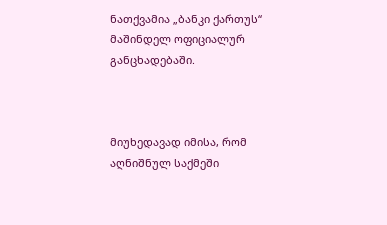ნათქვამია „ბანკი ქართუს“ მაშინდელ ოფიციალურ განცხადებაში.



მიუხედავად იმისა, რომ აღნიშნულ საქმეში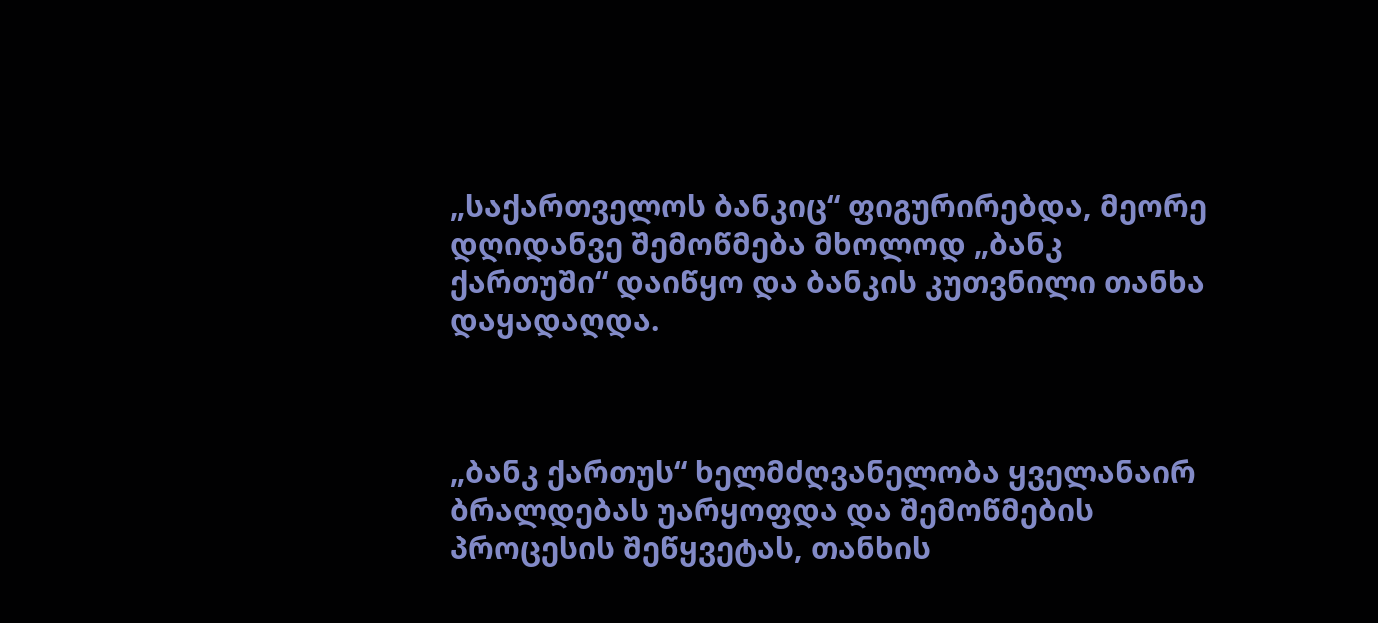„საქართველოს ბანკიც“ ფიგურირებდა, მეორე დღიდანვე შემოწმება მხოლოდ „ბანკ ქართუში“ დაიწყო და ბანკის კუთვნილი თანხა დაყადაღდა.



„ბანკ ქართუს“ ხელმძღვანელობა ყველანაირ ბრალდებას უარყოფდა და შემოწმების პროცესის შეწყვეტას, თანხის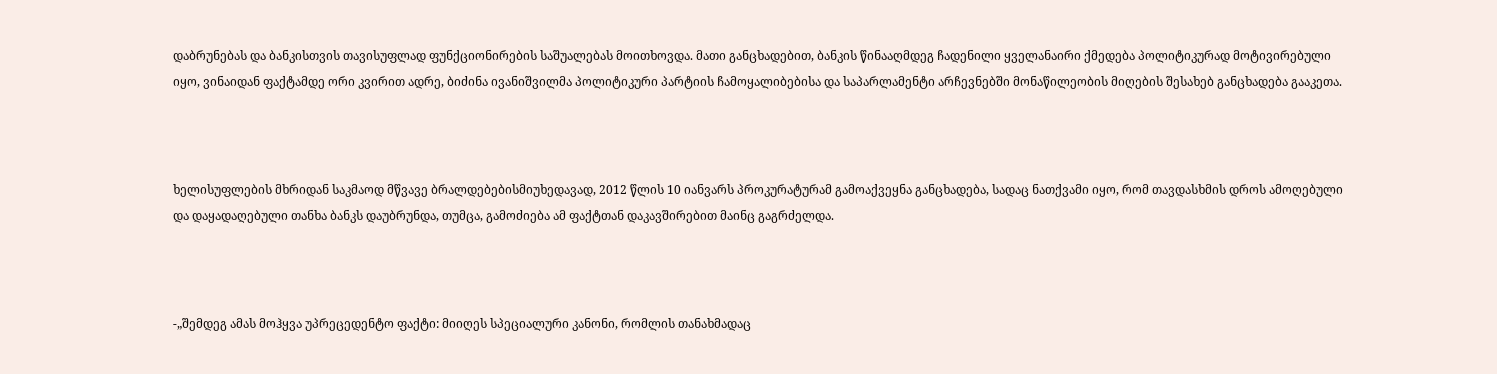დაბრუნებას და ბანკისთვის თავისუფლად ფუნქციონირების საშუალებას მოითხოვდა. მათი განცხადებით, ბანკის წინააღმდეგ ჩადენილი ყველანაირი ქმედება პოლიტიკურად მოტივირებული იყო, ვინაიდან ფაქტამდე ორი კვირით ადრე, ბიძინა ივანიშვილმა პოლიტიკური პარტიის ჩამოყალიბებისა და საპარლამენტი არჩევნებში მონაწილეობის მიღების შესახებ განცხადება გააკეთა.



ხელისუფლების მხრიდან საკმაოდ მწვავე ბრალდებებისმიუხედავად, 2012 წლის 10 იანვარს პროკურატურამ გამოაქვეყნა განცხადება, სადაც ნათქვამი იყო, რომ თავდასხმის დროს ამოღებული და დაყადაღებული თანხა ბანკს დაუბრუნდა, თუმცა, გამოძიება ამ ფაქტთან დაკავშირებით მაინც გაგრძელდა.



-„შემდეგ ამას მოჰყვა უპრეცედენტო ფაქტი: მიიღეს სპეციალური კანონი, რომლის თანახმადაც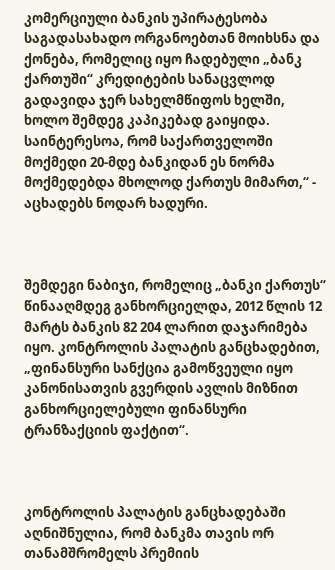კომერციული ბანკის უპირატესობა საგადასახადო ორგანოებთან მოიხსნა და ქონება, რომელიც იყო ჩადებული „ბანკ ქართუში“ კრედიტების სანაცვლოდ გადავიდა ჯერ სახელმწიფოს ხელში, ხოლო შემდეგ კაპიკებად გაიყიდა. საინტერესოა, რომ საქართველოში მოქმედი 20-მდე ბანკიდან ეს ნორმა მოქმედებდა მხოლოდ ქართუს მიმართ,“ - აცხადებს ნოდარ ხადური.



შემდეგი ნაბიჯი, რომელიც „ბანკი ქართუს“ წინააღმდეგ განხორციელდა, 2012 წლის 12 მარტს ბანკის 82 204 ლარით დაჯარიმება იყო. კონტროლის პალატის განცხადებით, „ფინანსური სანქცია გამოწვეული იყო კანონისათვის გვერდის ავლის მიზნით განხორციელებული ფინანსური ტრანზაქციის ფაქტით“.



კონტროლის პალატის განცხადებაში აღნიშნულია, რომ ბანკმა თავის ორ თანამშრომელს პრემიის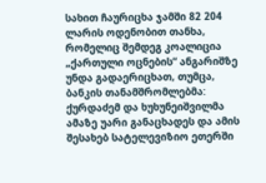სახით ჩაურიცხა ჯამში 82 204 ლარის ოდენობით თანხა, რომელიც შემდეგ კოალიცია „ქართული ოცნების“ ანგარიშზე უნდა გადაერიცხათ, თუმცა, ბანკის თანამშრომლებმა: ქურდაძემ და ხუხუნეიშვილმა ამაზე უარი განაცხადეს და ამის შესახებ სატელევიზიო ეთერში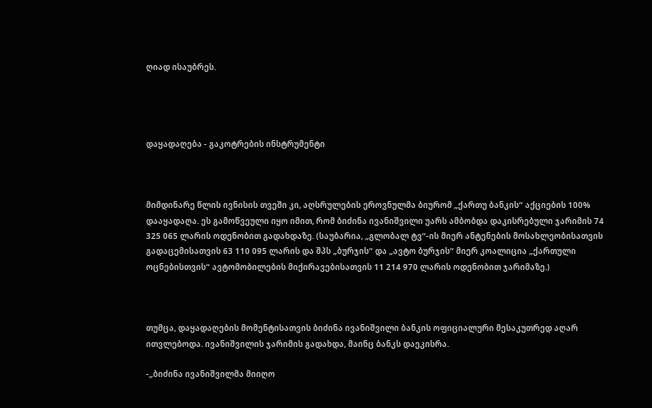ღიად ისაუბრეს.




დაყადაღება - გაკოტრების ინსტრუმენტი



მიმდინარე წლის ივნისის თვეში კი, აღსრულების ეროვნულმა ბიურომ „ქართუ ბანკის“ აქციების 100% დააყადაღა. ეს გამოწვეული იყო იმით, რომ ბიძინა ივანიშვილი უარს ამბობდა დაკისრებული ჯარიმის 74 325 065 ლარის ოდენობით გადახდაზე. (საუბარია, „გლობალ ტვ“-ის მიერ ანტენების მოსახლეობისათვის გადაცემისათვის 63 110 095 ლარის და შპს „ბურჯის“ და „ავტო ბურჯის“ მიერ კოალიცია „ქართული ოცნებისთვის“ ავტომობილების მიქირავებისათვის 11 214 970 ლარის ოდენობით ჯარიმაზე.)



თუმცა, დაყადაღების მომენტისათვის ბიძინა ივანიშვილი ბანკის ოფიციალური მესაკუთრედ აღარ ითვლებოდა. ივანიშვილის ჯარიმის გადახდა, მაინც ბანკს დაეკისრა.

-„ბიძინა ივანიშვილმა მიიღო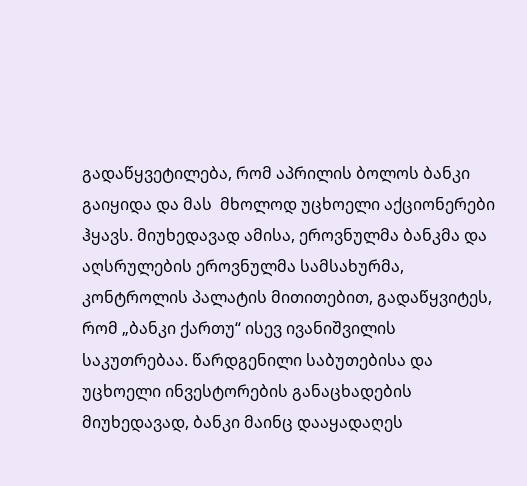გადაწყვეტილება, რომ აპრილის ბოლოს ბანკი გაიყიდა და მას  მხოლოდ უცხოელი აქციონერები ჰყავს. მიუხედავად ამისა, ეროვნულმა ბანკმა და აღსრულების ეროვნულმა სამსახურმა, კონტროლის პალატის მითითებით, გადაწყვიტეს, რომ „ბანკი ქართუ“ ისევ ივანიშვილის საკუთრებაა. წარდგენილი საბუთებისა და უცხოელი ინვესტორების განაცხადების მიუხედავად, ბანკი მაინც დააყადაღეს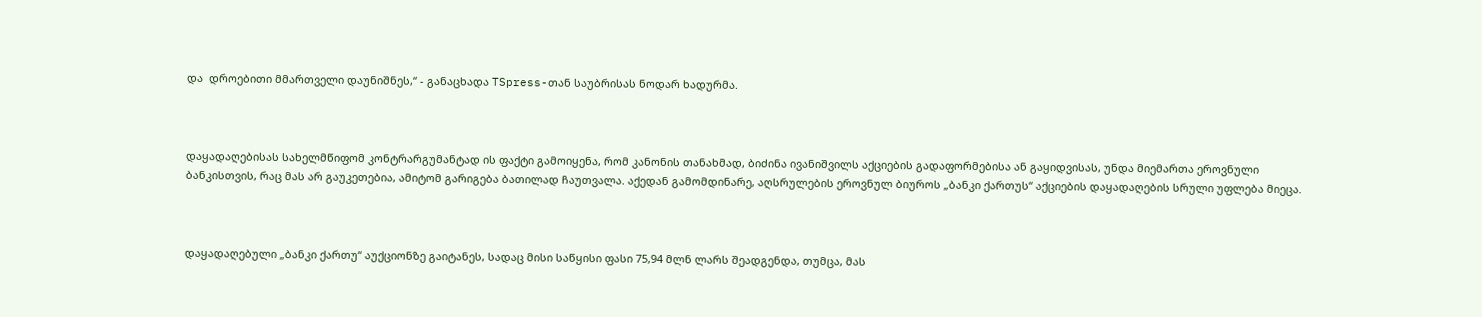და  დროებითი მმართველი დაუნიშნეს,“ - განაცხადა TSpress-თან საუბრისას ნოდარ ხადურმა.



დაყადაღებისას სახელმწიფომ კონტრარგუმანტად ის ფაქტი გამოიყენა, რომ კანონის თანახმად, ბიძინა ივანიშვილს აქციების გადაფორმებისა ან გაყიდვისას, უნდა მიემართა ეროვნული ბანკისთვის, რაც მას არ გაუკეთებია, ამიტომ გარიგება ბათილად ჩაუთვალა. აქედან გამომდინარე, აღსრულების ეროვნულ ბიუროს „ბანკი ქართუს“ აქციების დაყადაღების სრული უფლება მიეცა.



დაყადაღებული „ბანკი ქართუ“ აუქციონზე გაიტანეს, სადაც მისი საწყისი ფასი 75,94 მლნ ლარს შეადგენდა, თუმცა, მას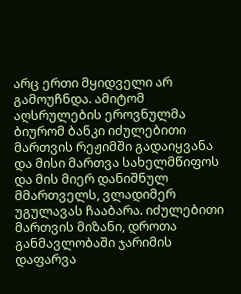არც ერთი მყიდველი არ გამოუჩნდა. ამიტომ აღსრულების ეროვნულმა ბიურომ ბანკი იძულებითი მართვის რეჟიმში გადაიყვანა და მისი მართვა სახელმწიფოს და მის მიერ დანიშნულ მმართველს, ვლადიმერ უგულავას ჩააბარა. იძულებითი მართვის მიზანი, დროთა განმავლობაში ჯარიმის დაფარვა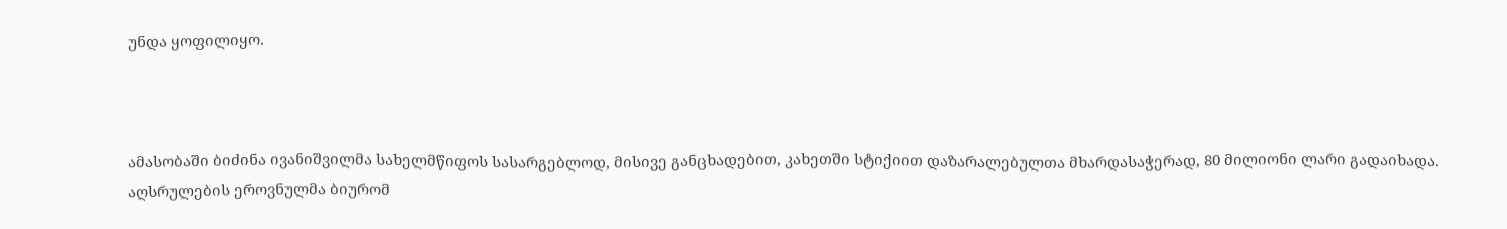უნდა ყოფილიყო.



ამასობაში ბიძინა ივანიშვილმა სახელმწიფოს სასარგებლოდ, მისივე განცხადებით, კახეთში სტიქიით დაზარალებულთა მხარდასაჭერად, 80 მილიონი ლარი გადაიხადა. აღსრულების ეროვნულმა ბიურომ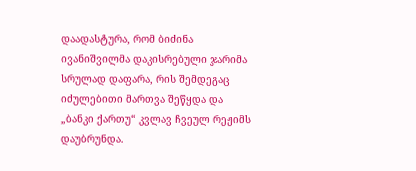დაადასტურა, რომ ბიძინა ივანიშვილმა დაკისრებული ჯარიმა სრულად დაფარა, რის შემდეგაც იძულებითი მართვა შეწყდა და „ბანკი ქართუ“ კვლავ ჩვეულ რეჟიმს დაუბრუნდა.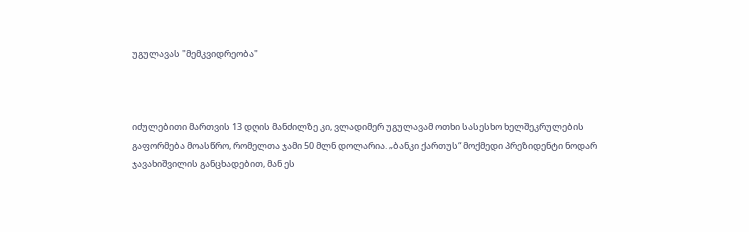უგულავას "მემკვიდრეობა"



იძულებითი მართვის 13 დღის მანძილზე კი, ვლადიმერ უგულავამ ოთხი სასესხო ხელშეკრულების გაფორმება მოასწრო, რომელთა ჯამი 50 მლნ დოლარია. „ბანკი ქართუს“ მოქმედი პრეზიდენტი ნოდარ ჯავახიშვილის განცხადებით, მან ეს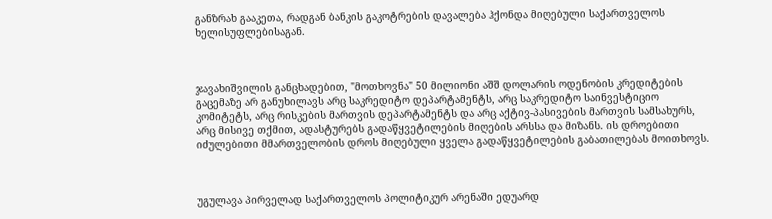განზრახ გააკეთა, რადგან ბანკის გაკოტრების დავალება ჰქონდა მიღებული საქართველოს ხელისუფლებისაგან.



ჯავახიშვილის განცხადებით, "მოთხოვნა" 50 მილიონი აშშ დოლარის ოდენობის კრედიტების გაცემაზე არ განუხილავს არც საკრედიტო დეპარტამენტს, არც საკრედიტო საინვესტიციო კომიტეტს, არც რისკების მართვის დეპარტამენტს და არც აქტივ-პასივების მართვის სამსახურს, არც მისივე თქმით, ადასტურებს გადაწყვეტილების მიღების არსსა და მიზანს. ის დროებითი იძულებითი მმართველობის დროს მიღებული ყველა გადაწყვეტილების გაბათილებას მოითხოვს.



უგულავა პირველად საქართველოს პოლიტიკურ არენაში ედუარდ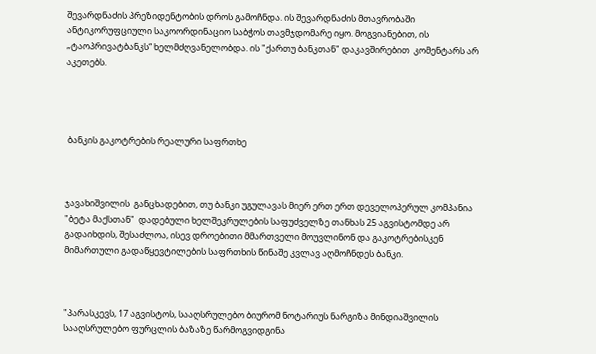შევარდნაძის პრეზიდენტობის დროს გამოჩნდა. ის შევარდნაძის მთავრობაში ანტიკორუფციული საკოორდინაციო საბჭოს თავმჯდომარე იყო. მოგვიანებით, ის „ტაოპრივატბანკს“ ხელმძღვანელობდა. ის "ქართუ ბანკთან" დაკავშირებით  კომენტარს არ აკეთებს.




 ბანკის გაკოტრების რეალური საფრთხე



ჯავახიშვილის  განცხადებით, თუ ბანკი უგულავას მიერ ერთ ერთ დეველოპერულ კომპანია "ბეტა მაქსთან"  დადებული ხელშეკრულების საფუძველზე თანხას 25 აგვისტომდე არ გადაიხდის, შესაძლოა, ისევ დროებითი მმართველი მოუვლინონ და გაკოტრებისკენ მიმართული გადაწყევტილების საფრთხის წინაშე კვლავ აღმოჩნდეს ბანკი.



"პარასკევს, 17 აგვისტოს, სააღსრულებო ბიურომ ნოტარიუს ნარგიზა მინდიაშვილის სააღსრულებო ფურცლის ბაზაზე წარმოგვიდგინა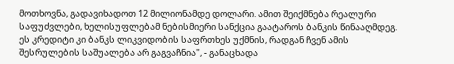მოთხოვნა, გადავიხადოთ 12 მილიონამდე დოლარი. ამით შეიქმნება რეალური საფუძვლები, ხელისუფლებამ ნებისმიერი სანქცია გაატაროს ბანკის წინააღმდეგ. ეს კრედიტი კი ბანკს ლიკვიდობის საფრთხეს უქმნის, რადგან ჩვენ ამის შესრულების საშუალება არ გაგვაჩნია", - განაცხადა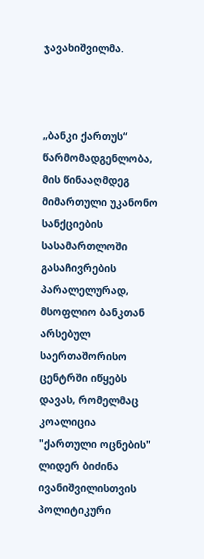ჯავახიშვილმა.



„ბანკი ქართუს“ წარმომადგენლობა, მის წინააღმდეგ მიმართული უკანონო სანქციების სასამართლოში გასაჩივრების პარალელურად, მსოფლიო ბანკთან არსებულ საერთაშორისო ცენტრში იწყებს დავას, რომელმაც კოალიცია "ქართული ოცნების" ლიდერ ბიძინა ივანიშვილისთვის პოლიტიკური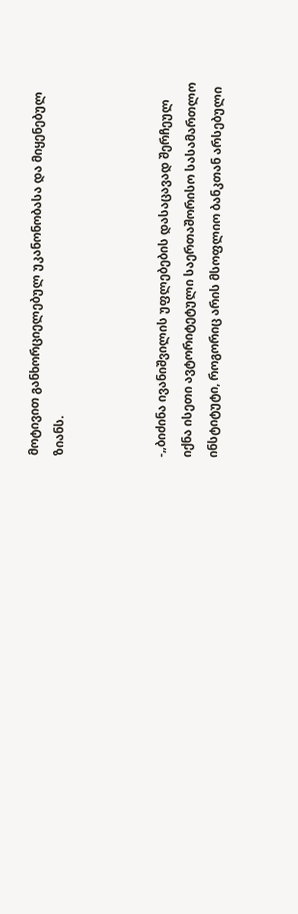მოტივით განხორციელებულ უკანონობასა და მიყენებულ ზიანს.



-„ბიძინა ივანიშვილის უფლებების დასაცავად შერჩეულ იქნა ისეთი ავტორიტეტული საერთაშორისო სასამართლო ინსტიტუტი, როგორიც არის მსოფლიო ბანკთან არსებული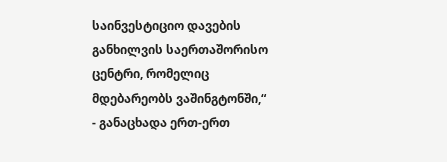საინვესტიციო დავების განხილვის საერთაშორისო ცენტრი, რომელიც მდებარეობს ვაშინგტონში,“ - განაცხადა ერთ-ერთ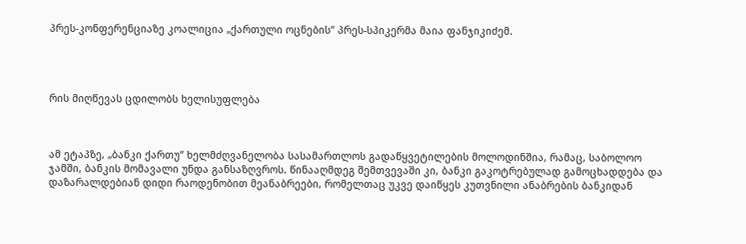პრეს-კონფერენციაზე კოალიცია „ქართული ოცნების“ პრეს-სპიკერმა მაია ფანჯიკიძემ.




რის მიღწევას ცდილობს ხელისუფლება



ამ ეტაპზე, „ბანკი ქართუ“ ხელმძღვანელობა სასამართლოს გადაწყვეტილების მოლოდინშია, რამაც, საბოლოო ჯამში, ბანკის მომავალი უნდა განსაზღვროს. წინააღმდეგ შემთვევაში კი, ბანკი გაკოტრებულად გამოცხადდება და დაზარალდებიან დიდი რაოდენობით მეანაბრეები, რომელთაც უკვე დაიწყეს კუთვნილი ანაბრების ბანკიდან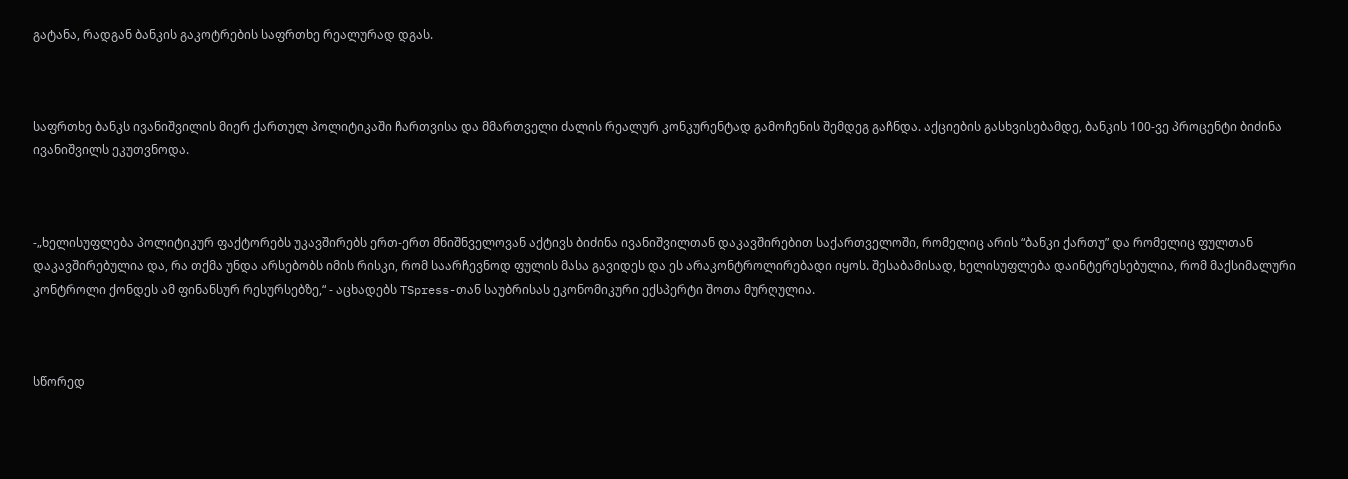გატანა, რადგან ბანკის გაკოტრების საფრთხე რეალურად დგას.



საფრთხე ბანკს ივანიშვილის მიერ ქართულ პოლიტიკაში ჩართვისა და მმართველი ძალის რეალურ კონკურენტად გამოჩენის შემდეგ გაჩნდა. აქციების გასხვისებამდე, ბანკის 100-ვე პროცენტი ბიძინა ივანიშვილს ეკუთვნოდა.



-„ხელისუფლება პოლიტიკურ ფაქტორებს უკავშირებს ერთ-ერთ მნიშნველოვან აქტივს ბიძინა ივანიშვილთან დაკავშირებით საქართველოში, რომელიც არის “ბანკი ქართუ” და რომელიც ფულთან დაკავშირებულია და, რა თქმა უნდა არსებობს იმის რისკი, რომ საარჩევნოდ ფულის მასა გავიდეს და ეს არაკონტროლირებადი იყოს. შესაბამისად, ხელისუფლება დაინტერესებულია, რომ მაქსიმალური კონტროლი ქონდეს ამ ფინანსურ რესურსებზე,“ - აცხადებს TSpress-თან საუბრისას ეკონომიკური ექსპერტი შოთა მურღულია.



სწორედ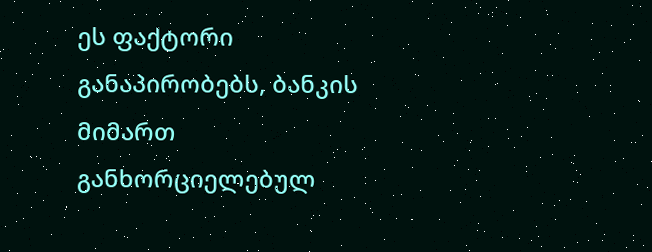ეს ფაქტორი განაპირობებს, ბანკის მიმართ განხორციელებულ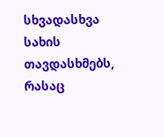სხვადასხვა სახის თავდასხმებს, რასაც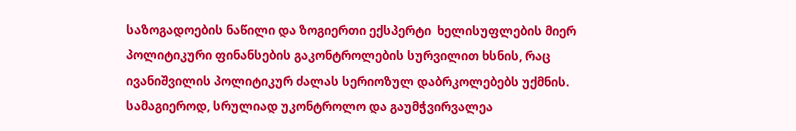საზოგადოების ნაწილი და ზოგიერთი ექსპერტი  ხელისუფლების მიერ პოლიტიკური ფინანსების გაკონტროლების სურვილით ხსნის, რაც ივანიშვილის პოლიტიკურ ძალას სერიოზულ დაბრკოლებებს უქმნის. სამაგიეროდ, სრულიად უკონტროლო და გაუმჭვირვალეა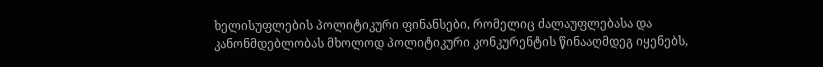ხელისუფლების პოლიტიკური ფინანსები, რომელიც ძალაუფლებასა და კანონმდებლობას მხოლოდ პოლიტიკური კონკურენტის წინააღმდეგ იყენებს,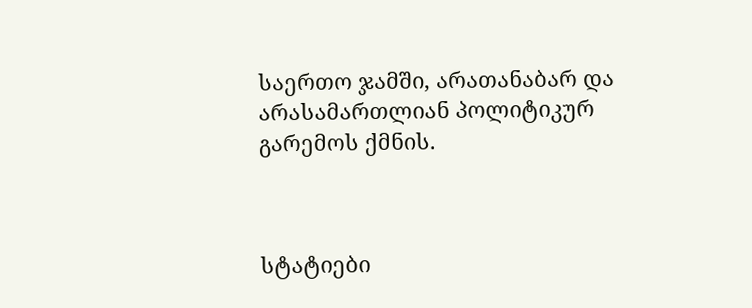საერთო ჯამში, არათანაბარ და არასამართლიან პოლიტიკურ გარემოს ქმნის.



სტატიები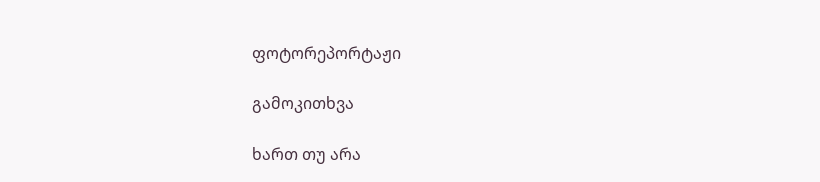ფოტორეპორტაჟი

გამოკითხვა

ხართ თუ არა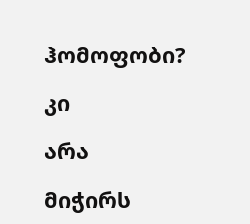ჰომოფობი?

კი

არა

მიჭირს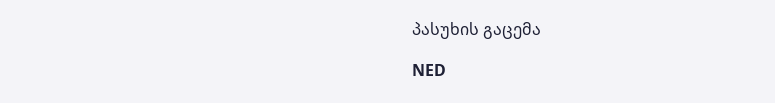პასუხის გაცემა

NED